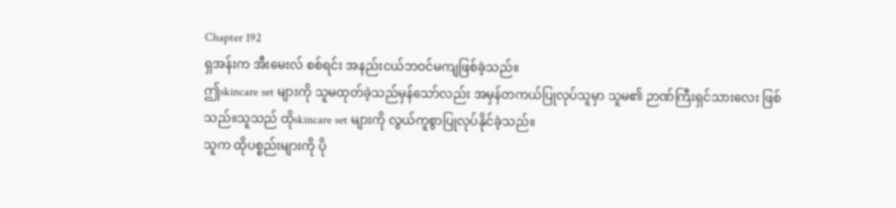Chapter 192
ရှအန်းက အီးမေးလ် စစ်ရင်း အနည်းငယ်ဘဝင်မကျဖြစ်ခဲ့သည်။
ဤskincare set များကို သူမထုတ်ခဲ့သည်မှန်သော်လည်း အမှန်တကယ်ပြုလုပ်သူမှာ သူမ၏ ဉာဏ်ကြီးရှင်သားလေး ဖြစ်သည်။သူသည် ထိုskincare set များကို လွယ်ကူစွာပြုလုပ်နိုင်ခဲ့သည်။
သူက ထိုပစ္စည်းများကို ပို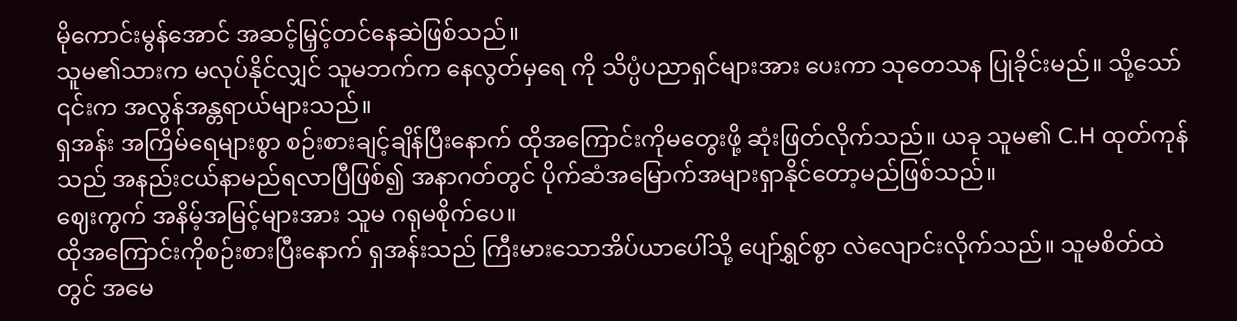မိုကောင်းမွန်အောင် အဆင့်မြှင့်တင်နေဆဲဖြစ်သည်။
သူမ၏သားက မလုပ်နိုင်လျှင် သူမဘက်က နေလွတ်မှရေ ကို သိပ္ပံပညာရှင်များအား ပေးကာ သုတေသန ပြုခိုင်းမည်။ သို့သော် ၎င်းက အလွန်အန္တရာယ်များသည်။
ရှအန်း အကြိမ်ရေများစွာ စဉ်းစားချင့်ချိန်ပြီးနောက် ထိုအကြောင်းကိုမတွေးဖို့ ဆုံးဖြတ်လိုက်သည်။ ယခု သူမ၏ C.H ထုတ်ကုန်သည် အနည်းငယ်နာမည်ရလာပြီဖြစ်၍ အနာဂတ်တွင် ပိုက်ဆံအမြောက်အများရှာနိုင်တော့မည်ဖြစ်သည်။
ဈေးကွက် အနိမ့်အမြင့်များအား သူမ ဂရုမစိုက်ပေ။
ထိုအကြောင်းကိုစဉ်းစားပြီးနောက် ရှအန်းသည် ကြီးမားသောအိပ်ယာပေါ်သို့ ပျော်ရွှင်စွာ လဲလျောင်းလိုက်သည်။ သူမစိတ်ထဲတွင် အမေ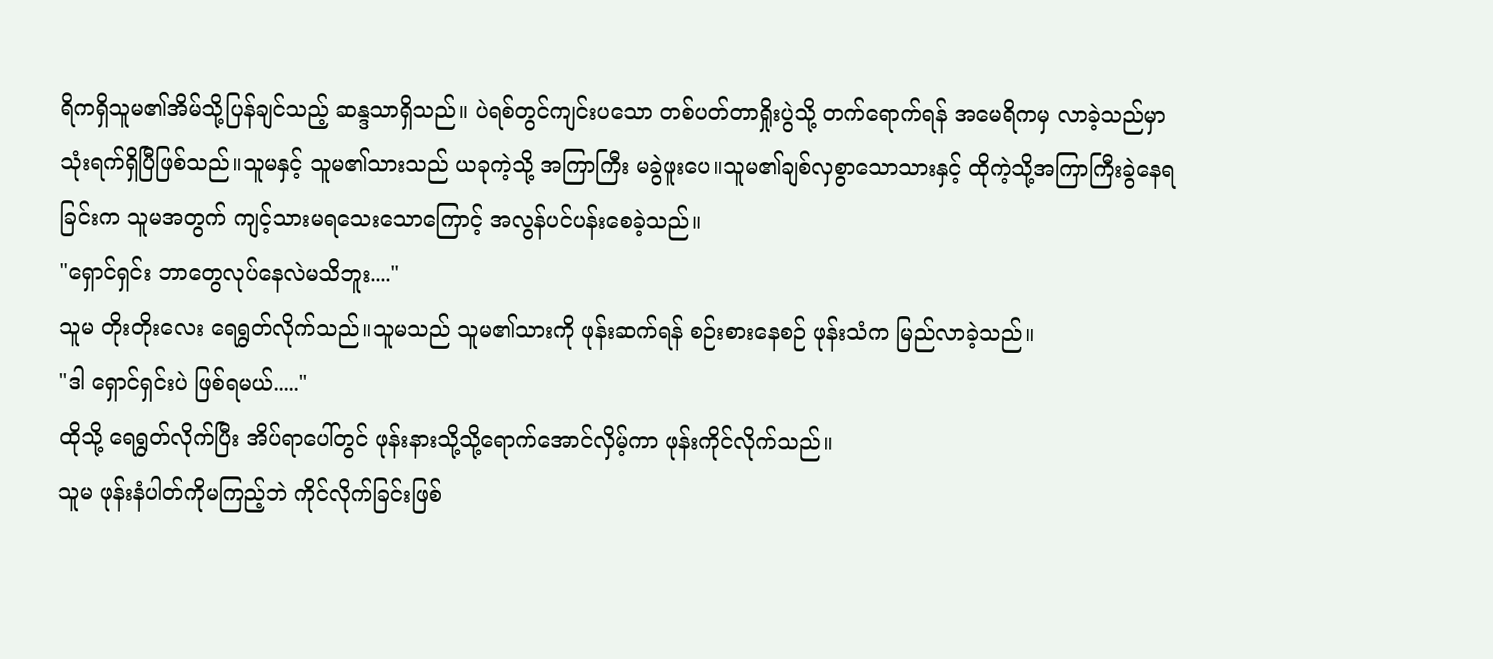ရိကရှိသူမ၏အိမ်သို့ပြန်ချင်သည့် ဆန္ဒသာရှိသည်။ ပဲရစ်တွင်ကျင်းပသော တစ်ပတ်တာရှိုးပွဲသို့ တက်ရောက်ရန် အမေရိကမှ လာခဲ့သည်မှာ သုံးရက်ရှိပြီဖြစ်သည်။သူမနှင့် သူမ၏သားသည် ယခုကဲ့သို့ အကြာကြီး မခွဲဖူးပေ။သူမ၏ချစ်လှစွာသောသားနှင့် ထိုကဲ့သို့အကြာကြီးခွဲနေရခြင်းက သူမအတွက် ကျင့်သားမရသေးသောကြောင့် အလွန်ပင်ပန်းစေခဲ့သည်။
"ရှောင်ရှင်း ဘာတွေလုပ်နေလဲမသိဘူး...."
သူမ တိုးတိုးလေး ရေရွတ်လိုက်သည်။သူမသည် သူမ၏သားကို ဖုန်းဆက်ရန် စဉ်းစားနေစဉ် ဖုန်းသံက မြည်လာခဲ့သည်။
"ဒါ ရှောင်ရှင်းပဲ ဖြစ်ရမယ်....."
ထိုသို့ ရေရွတ်လိုက်ပြီး အိပ်ရာပေါ်တွင် ဖုန်းနားသို့သို့ရောက်အောင်လှိမ့်ကာ ဖုန်းကိုင်လိုက်သည်။
သူမ ဖုန်းနံပါတ်ကိုမကြည့်ဘဲ ကိုင်လိုက်ခြင်းဖြစ်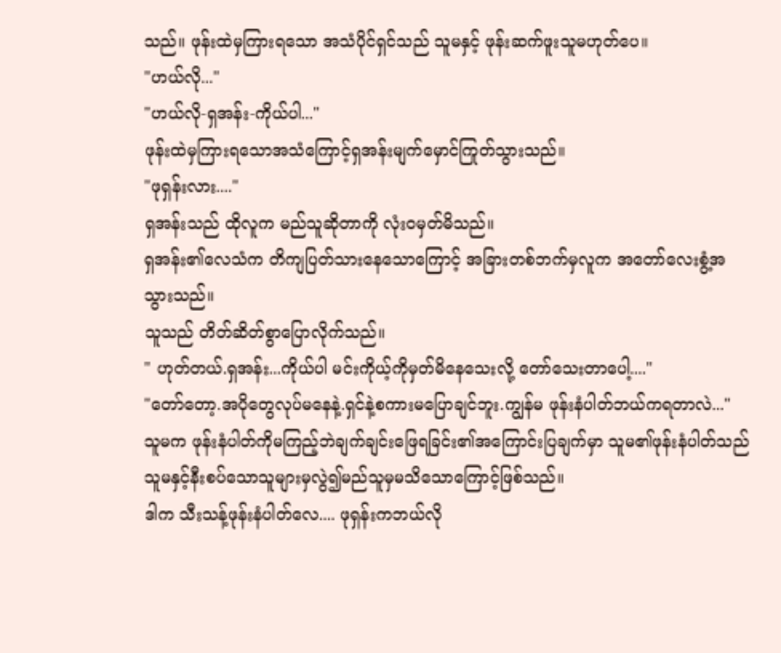သည်။ ဖုန်းထဲမှကြားရသော အသံပိုင်ရှင်သည် သူမနှင့် ဖုန်းဆက်ဖူးသူမဟုတ်ပေ။
"ဟယ်လို..."
"ဟယ်လို-ရှအန်း-ကိုယ်ပါ..."
ဖုန်းထဲမှကြားရသောအသံကြောင့်ရှအန်းမျက်မှောင်ကြုတ်သွားသည်။
"ဖုရှန်းလား...."
ရှအန်းသည် ထိုလူက မည်သူဆိုတာကို လုံးဝမှတ်မိသည်။
ရှအန်း၏လေသံက တိကျပြတ်သားနေသောကြောင့် အခြားတစ်ဘက်မှလူက အတော်လေးစွံ့အသွားသည်။
သူသည် တိတ်ဆိတ်စွာပြောလိုက်သည်။
" ဟုတ်တယ်.ရှအန်း...ကိုယ်ပါ မင်းကိုယ့်ကိုမှတ်မိနေသေးလို့ တော်သေးတာပေါ့...."
"တော်တော့.အပိုတွေလုပ်မနေနဲ့.ရှင်နဲ့စကားမပြောချင်ဘူး.ကျွန်မ ဖုန်းနံပါတ်ဘယ်ကရတာလဲ..."
သူမက ဖုန်းနံပါတ်ကိုမကြည့်ဘဲချက်ချင်းဖြေရခြင်း၏အကြောင်းပြချက်မှာ သူမ၏ဖုန်းနံပါတ်သည် သူမနှင့်နီးစပ်သောသူများမှလွဲ၍မည်သူမှမသိသောကြောင့်ဖြစ်သည်။
ဒါက သီးသန့်ဖုန်းနံပါတ်လေ.... ဖုရှန်းကဘယ်လို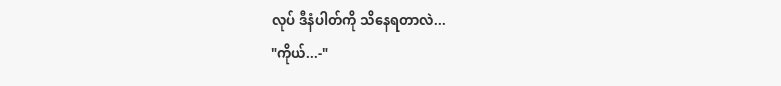လုပ် ဒီနံပါတ်ကို သိနေရတာလဲ...
"ကိုယ်...-"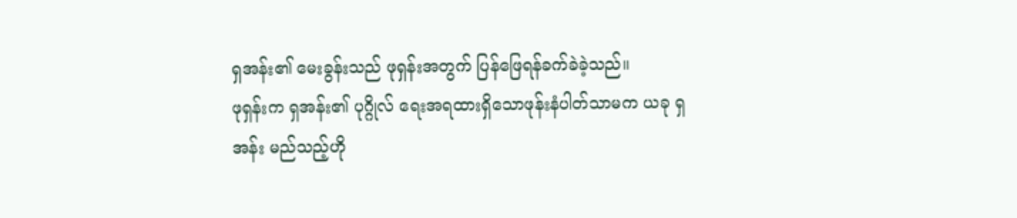ရှအန်း၏ မေးခွန်းသည် ဖုရှန်းအတွက် ပြန်ဖြေရန်ခက်ခဲခဲ့သည်။
ဖုရှန်းက ရှအန်း၏ ပုဂ္ဂိုလ် ရေးအရထားရှိသောဖုန်းနံပါတ်သာမက ယခု ရှအန်း မည်သည့်ဟို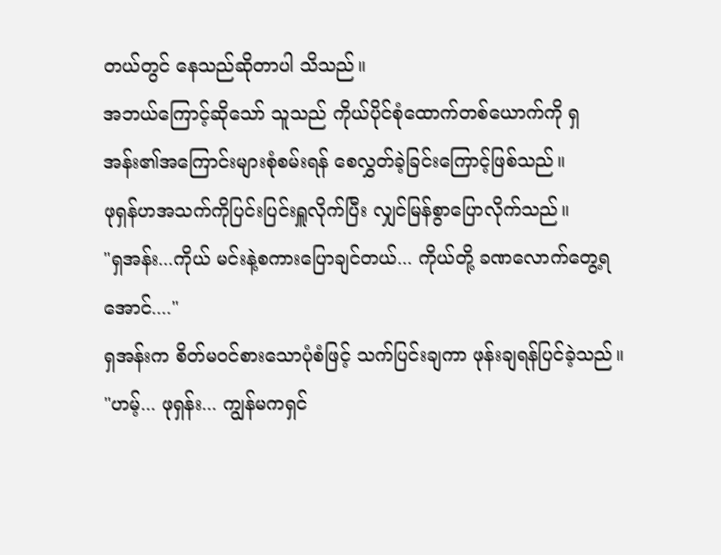တယ်တွင် နေသည်ဆိုတာပါ သိသည်။
အဘယ်ကြောင့်ဆိုသော် သူသည် ကိုယ်ပိုင်စုံထောက်တစ်ယောက်ကို ရှအန်း၏အကြောင်းများစုံစမ်းရန် စေလွှတ်ခဲ့ခြင်းကြောင့်ဖြစ်သည်။
ဖုရှန်ဟအသက်ကိုပြင်းပြင်းရှူလိုက်ပြီး လျှင်မြန်စွာပြောလိုက်သည်။
"ရှအန်း...ကိုယ် မင်းနဲ့စကားပြောချင်တယ်... ကိုယ်တို့ ခဏလောက်တွေ့ရအောင်...."
ရှအန်းက စိတ်မဝင်စားသောပုံစံဖြင့် သက်ပြင်းချကာ ဖုန်းချရန်ပြင်ခဲ့သည်။
"ဟမ့်... ဖုရှန်း... ကျွန်မကရှင်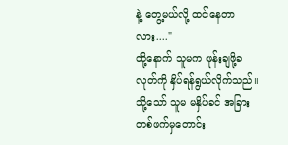နဲ့ တွေ့မယ်လို့ ထင်နေတာလား...."
ထို့နောက် သူမက ဖုန်းချဖို့ခလုတ်ကို နှိပ်ရန်ရွယ်လိုက်သည်။သို့သော် သူမ မနှိပ်ခင် အခြားတစ်ဖက်မှတောင်း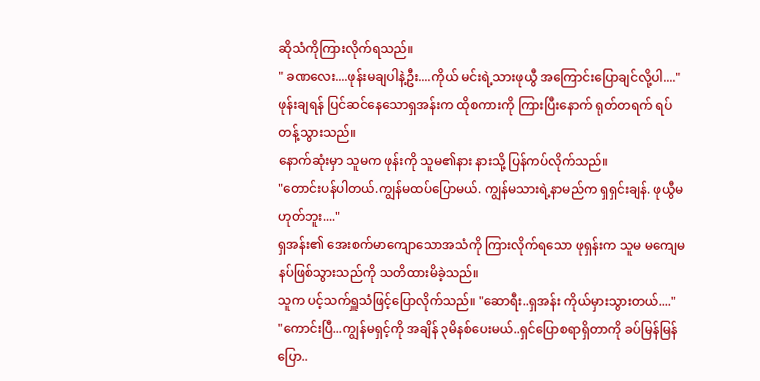ဆိုသံကိုကြားလိုက်ရသည်။
" ခဏလေး....ဖုန်းမချပါနဲ့ဦး....ကိုယ် မင်းရဲ့သားဖုယွီ အကြောင်းပြောချင်လို့ပါ...."
ဖုန်းချရန် ပြင်ဆင်နေသောရှအန်းက ထိုစကားကို ကြားပြီးနောက် ရုတ်တရက် ရပ်တန့်သွားသည်။
နောက်ဆုံးမှာ သူမက ဖုန်းကို သူမ၏နား နားသို့ ပြန်ကပ်လိုက်သည်။
"တောင်းပန်ပါတယ်.ကျွန်မထပ်ပြောမယ်. ကျွန်မသားရဲ့နာမည်က ရှရှင်းချန်. ဖုယွီမဟုတ်ဘူး...."
ရှအန်း၏ အေးစက်မာကျောသောအသံကို ကြားလိုက်ရသော ဖုရှန်းက သူမ မကျေမနပ်ဖြစ်သွားသည်ကို သတိထားမိခဲ့သည်။
သူက ပင့်သက်ရှူသံဖြင့်ပြောလိုက်သည်။ "ဆောရီး..ရှအန်း ကိုယ်မှားသွားတယ်...."
"ကောင်းပြီ...ကျွန်မရှင့်ကို အချိန် ၃မိနစ်ပေးမယ်..ရှင်ပြောစရာရှိတာကို ခပ်မြန်မြန်ပြော..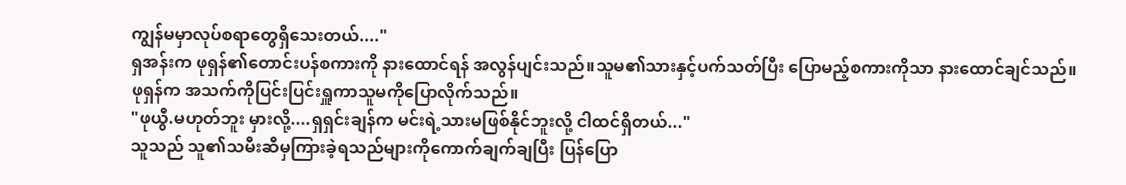ကျွန်မမှာလုပ်စရာတွေရှိသေးတယ်...."
ရှအန်းက ဖုရှန်၏တောင်းပန်စကားကို နားထောင်ရန် အလွန်ပျင်းသည်။သူမ၏သားနှင့်ပက်သတ်ပြီး ပြောမည့်စကားကိုသာ နားထောင်ချင်သည်။
ဖုရှန်က အသက်ကိုပြင်းပြင်းရှူကာသူမကိုပြောလိုက်သည်။
"ဖုယွီ.မဟုတ်ဘူး မှားလို့....ရှရှင်းချန်က မင်းရဲ့သားမဖြစ်နိုင်ဘူးလို့ ငါထင်ရှိတယ်..."
သူသည် သူ၏သမီးဆီမှကြားခဲ့ရသည်များကိုကောက်ချက်ချပြီး ပြန်ပြော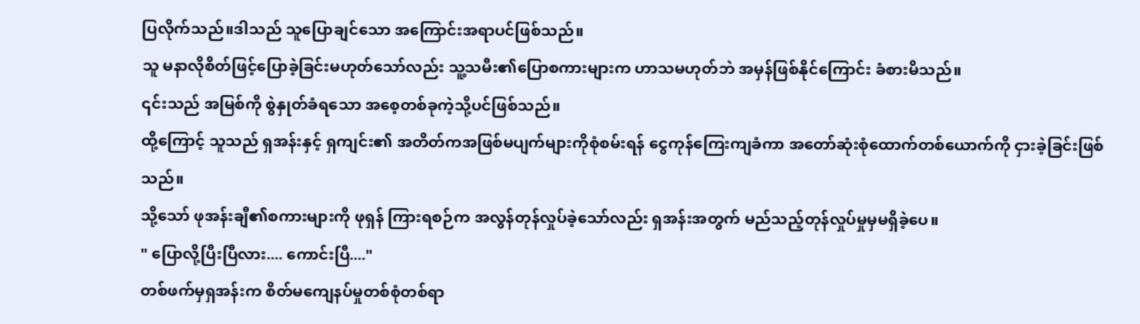ပြလိုက်သည်။ဒါသည် သူပြောချင်သော အကြောင်းအရာပင်ဖြစ်သည်။
သူ မနာလိုစိတ်ဖြင့်ပြောခဲ့ခြင်းမဟုတ်သော်လည်း သူ့သမီး၏ပြောစကားများက ဟာသမဟုတ်ဘဲ အမှန်ဖြစ်နိုင်ကြောင်း ခံစားမိသည်။
၎င်းသည် အမြစ်ကို စွဲနှုတ်ခံရသော အစေ့တစ်ခုကဲ့သို့ပင်ဖြစ်သည်။
ထို့ကြောင့် သူသည် ရှအန်းနှင့် ရှကျင်း၏ အတိတ်ကအဖြစ်မပျက်များကိုစုံစမ်းရန် ငွေကုန်ကြေးကျခံကာ အတော်ဆုံးစုံထောက်တစ်ယောက်ကို ငှားခဲ့ခြင်းဖြစ်သည်။
သို့သော် ဖုအန်းချီ၏စကားများကို ဖုရှန် ကြားရစဉ်က အလွန်တုန်လှုပ်ခဲ့သော်လည်း ရှအန်းအတွက် မည်သည့်တုန်လှုပ်မှုမှမရှိခဲ့ပေ။
" ပြောလို့ပြီးပြီလား.... ကောင်းပြီ...."
တစ်ဖက်မှရှအန်းက စိတ်မကျေနပ်မှုတစ်စုံတစ်ရာ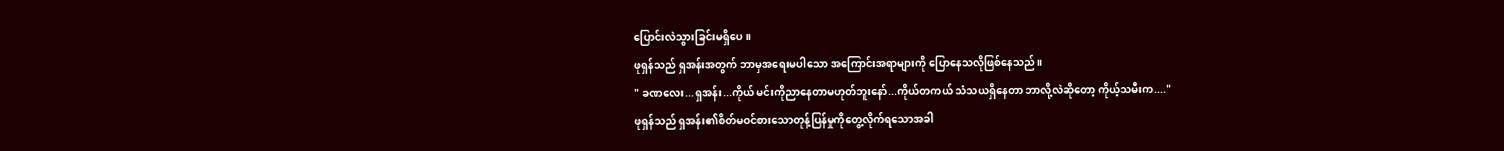ပြောင်းလဲသွားခြင်းမရှိပေ။
ဖုရှန်သည် ရှအန်းအတွက် ဘာမှအရေးမပါသော အကြောင်းအရာများကို ပြောနေသလိုဖြစ်နေသည်။
" ခဏလေး...ရှအန်း...ကိုယ် မင်းကိုညာနေတာမဟုတ်ဘူးနော်...ကိုယ်တကယ် သံသယရှိနေတာ ဘာလို့လဲဆိုတော့ ကိုယ့်သမီးက...."
ဖုရှန်သည် ရှအန်း၏စိတ်မဝင်စားသောတုန့်ပြန်မှုကိုတွေ့လိုက်ရသောအခါ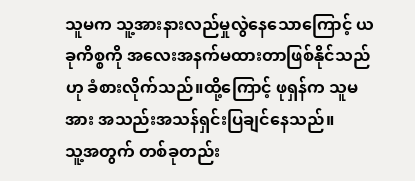သူမက သူ့အားနားလည်မှုလွဲနေသောကြောင့် ယခုကိစ္စကို အလေးအနက်မထားတာဖြစ်နိုင်သည်ဟု ခံစားလိုက်သည်။ထို့ကြောင့် ဖုရှန်က သူမအား အသည်းအသန်ရှင်းပြချင်နေသည်။
သူ့အတွက် တစ်ခုတည်း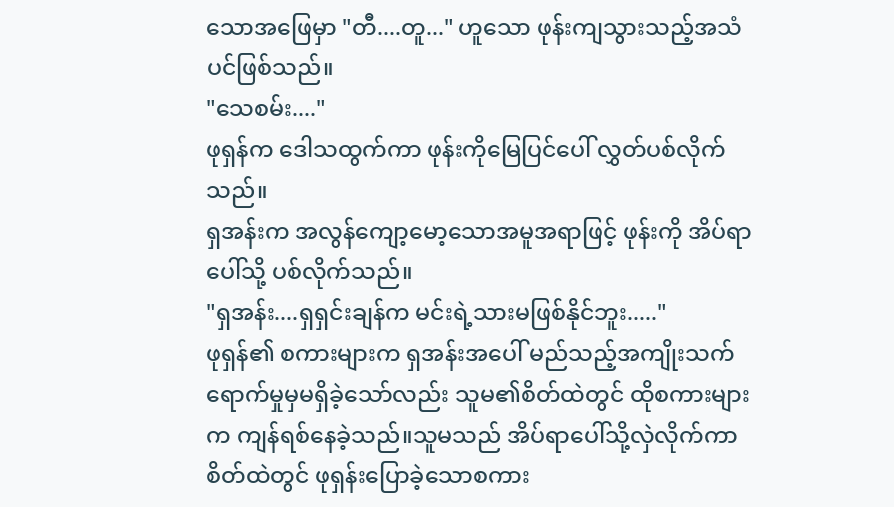သောအဖြေမှာ "တီ....တူ..." ဟူသော ဖုန်းကျသွားသည့်အသံပင်ဖြစ်သည်။
"သေစမ်း...."
ဖုရှန်က ဒေါသထွက်ကာ ဖုန်းကိုမြေပြင်ပေါ် လွှတ်ပစ်လိုက်သည်။
ရှအန်းက အလွန်ကျော့မော့သောအမူအရာဖြင့် ဖုန်းကို အိပ်ရာပေါ်သို့ ပစ်လိုက်သည်။
"ရှအန်း....ရှရှင်းချန်က မင်းရဲ့သားမဖြစ်နိုင်ဘူး....."
ဖုရှန်၏ စကားများက ရှအန်းအပေါ် မည်သည့်အကျိုးသက်ရောက်မှုမှမရှိခဲ့သော်လည်း သူမ၏စိတ်ထဲတွင် ထိုစကားများက ကျန်ရစ်နေခဲ့သည်။သူမသည် အိပ်ရာပေါ်သို့လှဲလိုက်ကာ စိတ်ထဲတွင် ဖုရှန်းပြောခဲ့သောစကား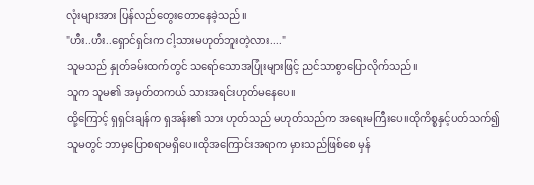လုံးများအား ပြန်လည်တွေးတောနေခဲ့သည်။
"ဟီး..ဟီး..ရှောင်ရှင်းက ငါ့သားမဟုတ်ဘူးတဲ့လား...."
သူမသည် နှုတ်ခမ်းထက်တွင် သရော်သောအပြုံးများဖြင့် ညင်သာစွာပြောလိုက်သည်။
သူက သူမ၏ အမှတ်တကယ် သားအရင်းဟုတ်မနေပေ။
ထို့ကြောင့် ရှရှင်းချန်က ရှအန်း၏ သား ဟုတ်သည် မဟုတ်သည်က အရေးမကြီးပေ။ထိုကိစ္စနှင့်ပတ်သက်၍ သူမတွင် ဘာမှပြောစရာမရှိပေ။ထိုအကြောင်းအရာက မှားသည်ဖြစ်စေ မှန်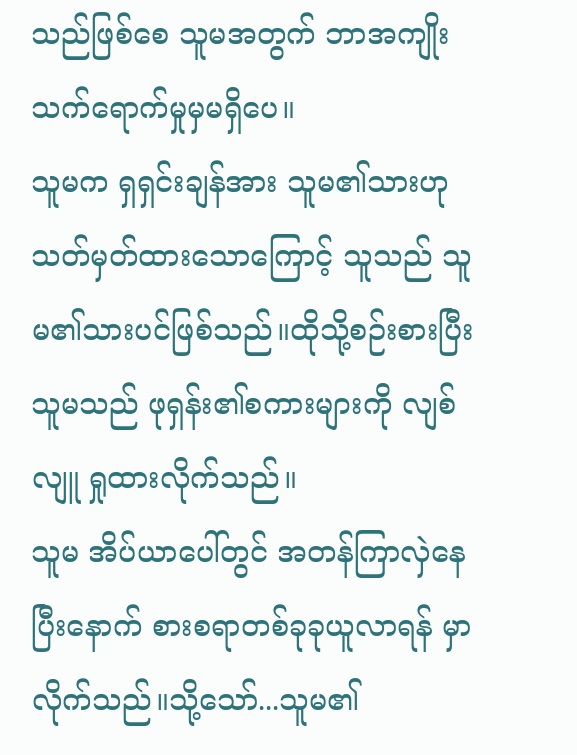သည်ဖြစ်စေ သူမအတွက် ဘာအကျိုးသက်ရောက်မှုမှမရှိပေ။
သူမက ရှရှင်းချန်အား သူမ၏သားဟု သတ်မှတ်ထားသောကြောင့် သူသည် သူမ၏သားပင်ဖြစ်သည်။ထိုသို့စဉ်းစားပြီး သူမသည် ဖုရှန်း၏စကားများကို လျစ်လျူ ရှုထားလိုက်သည်။
သူမ အိပ်ယာပေါ်တွင် အတန်ကြာလှဲနေပြီးနောက် စားစရာတစ်ခုခုယူလာရန် မှာလိုက်သည်။သို့သော်...သူမ၏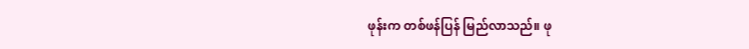ဖုန်းက တစ်ဖန်ပြန် မြည်လာသည်။ ဖု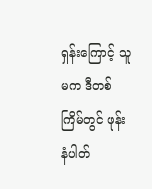ရှန်းကြောင့် သူမက ဒီတစ်ကြိမ်တွင် ဖုန်းနံပါတ်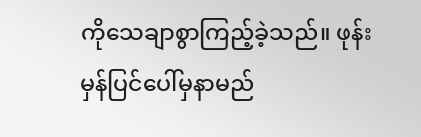ကိုသေချာစွာကြည့်ခဲ့သည်။ ဖုန်းမှန်ပြင်ပေါ်မှနာမည်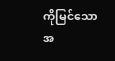ကိုမြင်သောအ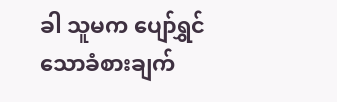ခါ သူမက ပျော်ရွှင်သောခံစားချက်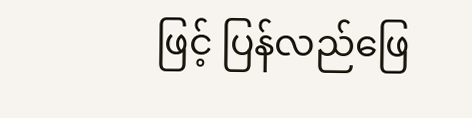ဖြင့် ပြန်လည်ဖြေ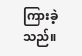ကြားခဲ့သည်။